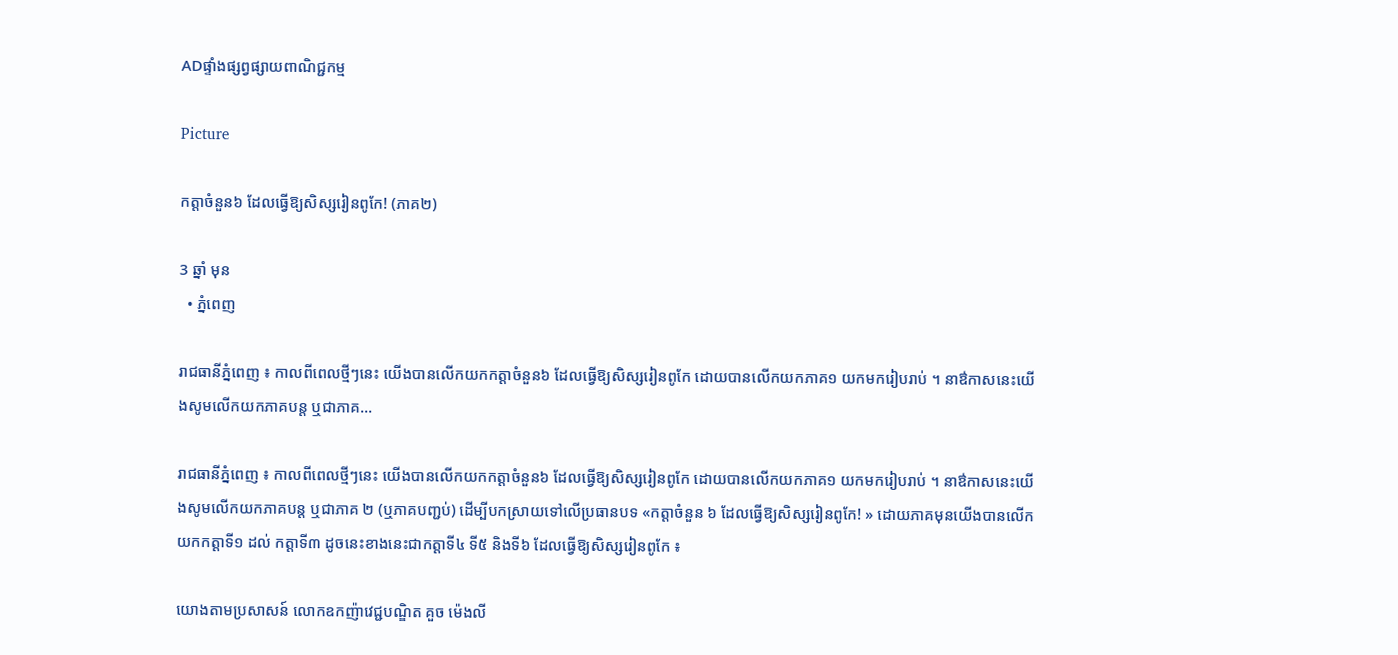ADផ្ទាំងផ្សព្វផ្សាយពាណិជ្ជកម្ម

Picture

កត្តាចំនួន៦ ដែលធ្វើឱ្យសិស្សរៀនពូកែ! (ភាគ២)

3 ឆ្នាំ មុន
  • ភ្នំពេញ

រាជធានីភ្នំពេញ ៖ កាលពីពេលថ្មីៗនេះ យើងបានលើកយកកត្តាចំនួន៦ ដែលធ្វើឱ្យសិស្សរៀនពូកែ ដោយបានលើកយកភាគ១ យកមករៀបរាប់ ។ នាឳកាសនេះយើងសូមលើកយកភាគបន្ត ឬជាភាគ…

រាជធានីភ្នំពេញ ៖ កាលពីពេលថ្មីៗនេះ យើងបានលើកយកកត្តាចំនួន៦ ដែលធ្វើឱ្យសិស្សរៀនពូកែ ដោយបានលើកយកភាគ១ យកមករៀបរាប់ ។ នាឳកាសនេះយើងសូមលើកយកភាគបន្ត ឬជាភាគ ២ (ឬភាគបញ្ជប់) ដើម្បីបកស្រាយទៅលើប្រធានបទ «កត្តាចំនួន ៦ ដែលធ្វើឱ្យសិស្សរៀនពូកែ! » ដោយភាគមុនយើងបានលើកយកកត្តាទី១ ដល់ កត្តាទី៣ ដូចនេះខាងនេះជាកត្តាទី៤ ទី៥ និងទី៦ ដែលធ្វើឱ្យសិស្សរៀនពូកែ ៖

យោងតាមប្រសាសន៍ លោកឧកញ៉ាវេជ្ជបណ្ឌិត គួច ម៉េងលី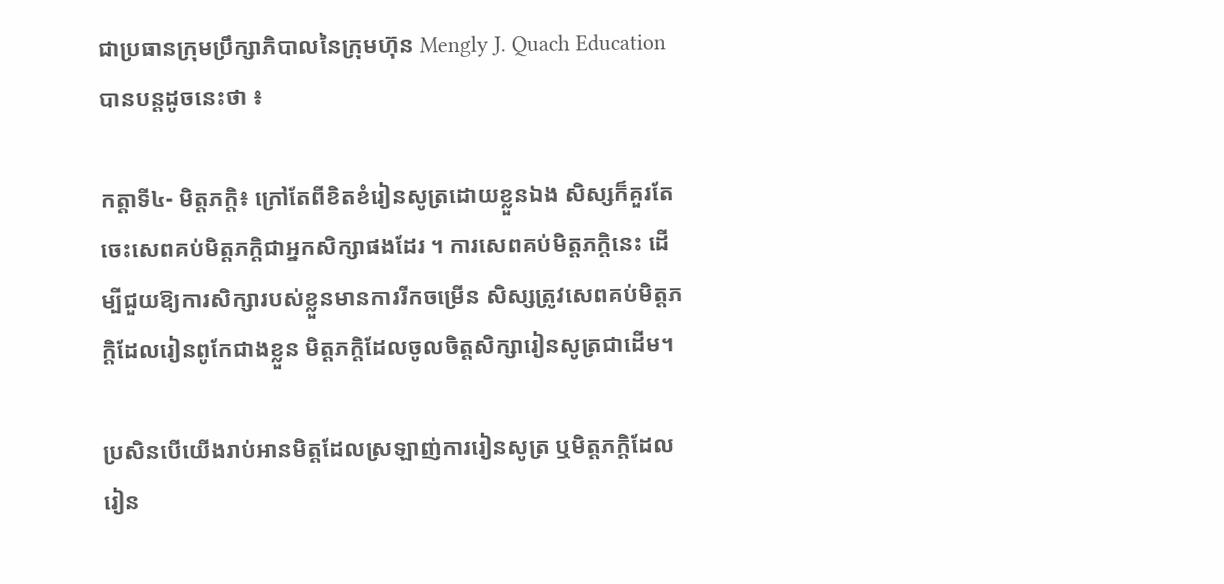ជាប្រធានក្រុមប្រឹក្សាភិបាលនៃក្រុមហ៊ុន Mengly J. Quach Education បានបន្តដូចនេះថា ៖

កត្តាទី៤- មិត្តភក្តិ៖ ក្រៅតែពីខិតខំរៀនសូត្រដោយខ្លួនឯង សិស្សក៏គួរតែចេះសេពគប់មិត្តភក្តិជាអ្នកសិក្សាផងដែរ ។ ការសេពគប់មិត្តភក្តិនេះ ដើម្បីជួយឱ្យការសិក្សារបស់ខ្លួនមានការរីកចម្រើន សិស្សត្រូវសេពគប់មិត្តភក្តិដែលរៀនពូកែជាងខ្លួន មិត្តភក្តិដែលចូលចិត្តសិក្សារៀនសូត្រជាដើម។

ប្រសិនបើយើងរាប់អានមិត្តដែលស្រឡាញ់ការរៀនសូត្រ ឬមិត្តភក្តិដែលរៀន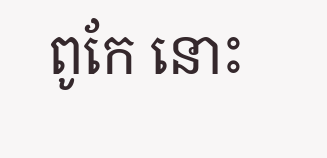ពូកែ នោះ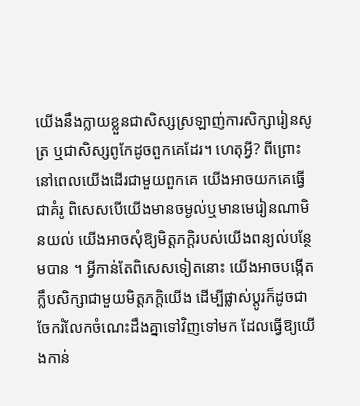យើងនឹងក្លាយខ្លួនជាសិស្សស្រឡាញ់ការសិក្សារៀនសូត្រ ឬជាសិស្សពូកែដូចពួកគេដែរ។ ហេតុអ្វី? ពីព្រោះនៅពេលយើងដើរជាមួយពួកគេ យើងអាចយកគេធ្វើជាគំរូ ពិសេសបើយើងមានចម្ងល់ឬមានមេរៀនណាមិនយល់ យើងអាចសុំឱ្យមិត្តភក្តិរបស់យើងពន្យល់បន្ថែមបាន ។ អ្វីកាន់តែពិសេសទៀតនោះ យើងអាចបង្កើតក្លឹបសិក្សាជាមួយមិត្តភក្តិយើង ដើម្បីផ្លាស់ប្ដូរក៏ដូចជាចែករំលែកចំណេះដឹងគ្នាទៅវិញទៅមក ដែលធ្វើឱ្យយើងកាន់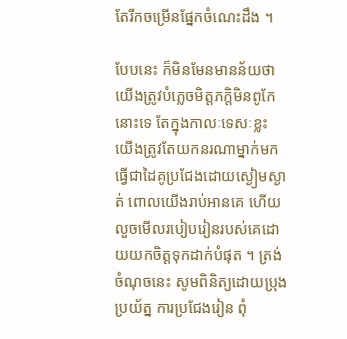តែរីកចម្រើនផ្នែកចំណេះដឹង ។

បែបនេះ ក៏មិនមែនមានន័យថា យើងត្រូវបំភ្លេចមិត្តភក្តិមិនពូកែនោះទេ តែក្នុងកាលៈទេសៈខ្លះ យើងត្រូវតែយកនរណាម្នាក់មកធ្វើជាដៃគូប្រជែងដោយស្ងៀមស្ងាត់ ពោលយើងរាប់អានគេ ហើយលួចមើលរបៀបរៀនរបស់គេដោយយកចិត្តទុកដាក់បំផុត ។ ត្រង់ចំណុចនេះ សូមពិនិត្យដោយប្រុងប្រយ័ត្ន ការប្រជែងរៀន ពុំ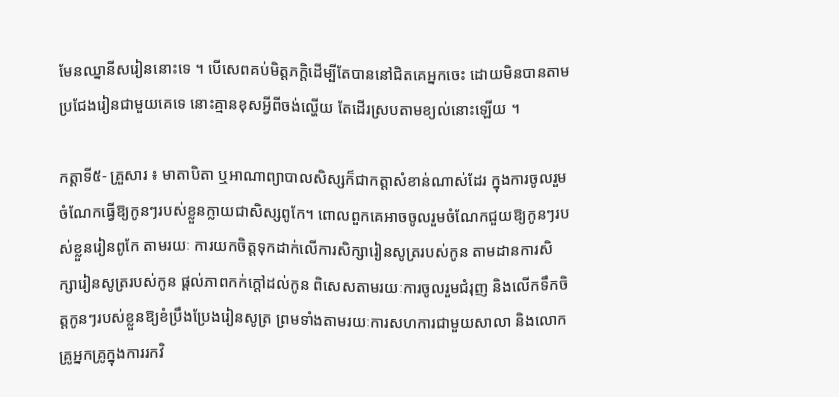មែនឈ្នានីសរៀននោះទេ ។ បើសេពគប់មិត្តភក្តិដើម្បីតែបាននៅជិតគេអ្នកចេះ ដោយមិនបានតាមប្រជែងរៀនជាមួយគេទេ នោះគ្មានខុសអ្វីពីចង់ល្ហើយ តែដើរស្របតាមខ្យល់នោះឡើយ ។

កត្តាទី៥- គ្រួសារ ៖ មាតាបិតា ឬអាណាព្យាបាលសិស្សក៏ជាកត្តាសំខាន់ណាស់ដែរ ក្នុងការចូលរួមចំណែកធ្វើឱ្យកូនៗរបស់ខ្លួនក្លាយជាសិស្សពូកែ។ ពោលពួកគេអាចចូលរួមចំណែកជួយឱ្យកូនៗរបស់ខ្លួនរៀនពូកែ តាមរយៈ ការយកចិត្តទុកដាក់លើការសិក្សារៀនសូត្ររបស់កូន តាមដានការសិក្សារៀនសូត្ររបស់កូន ផ្ដល់ភាពកក់ក្ដៅដល់កូន ពិសេសតាមរយៈការចូលរួមជំរុញ និងលើកទឹកចិត្តកូនៗរបស់ខ្លួនឱ្យខំប្រឹងប្រែងរៀនសូត្រ ព្រមទាំងតាមរយៈការសហការជាមួយសាលា និងលោកគ្រូអ្នកគ្រូក្នុងការរកវិ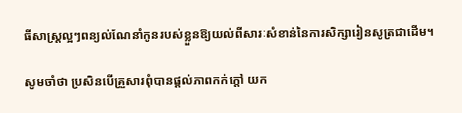ធីសាស្រ្តល្អៗពន្យល់ណែនាំកូនរបស់ខ្លួនឱ្យយល់ពីសារៈសំខាន់នៃការសិក្សារៀនសូត្រជាដើម។

សូមចាំថា ប្រសិនបើគ្រួសារពុំបានផ្ដល់ភាពកក់ក្ដៅ យក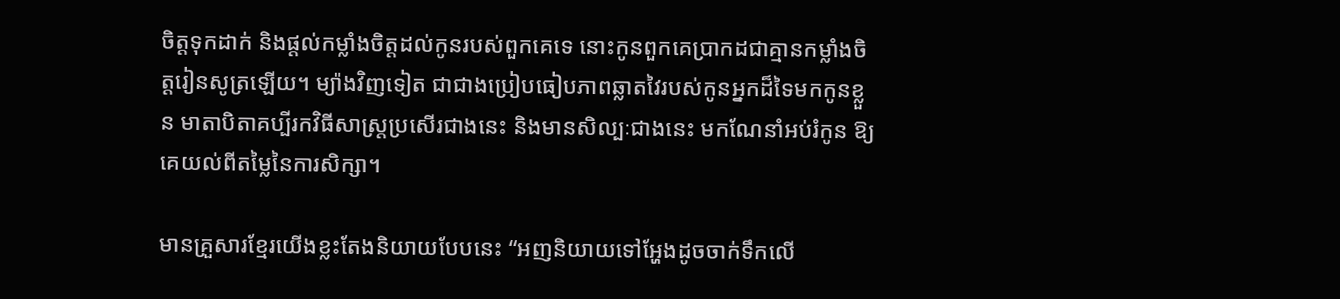ចិត្តទុកដាក់ និងផ្ដល់កម្លាំងចិត្តដល់កូនរបស់ពួកគេទេ នោះកូនពួកគេប្រាកដជាគ្មានកម្លាំងចិត្តរៀនសូត្រឡើយ។ ម្យ៉ាងវិញទៀត ជាជាងប្រៀបធៀបភាពឆ្លាតវៃរបស់កូនអ្នកដ៏ទៃមកកូនខ្លួន មាតាបិតាគប្បីរកវិធីសាស្ត្រប្រសើរជាងនេះ និងមានសិល្បៈជាងនេះ មកណែនាំអប់រំកូន ឱ្យគេយល់ពីតម្លៃនៃការសិក្សា។

មានគ្រួសារខ្មែរយើងខ្លះតែងនិយាយបែបនេះ “អញនិយាយទៅអ្ហែងដូចចាក់ទឹកលើ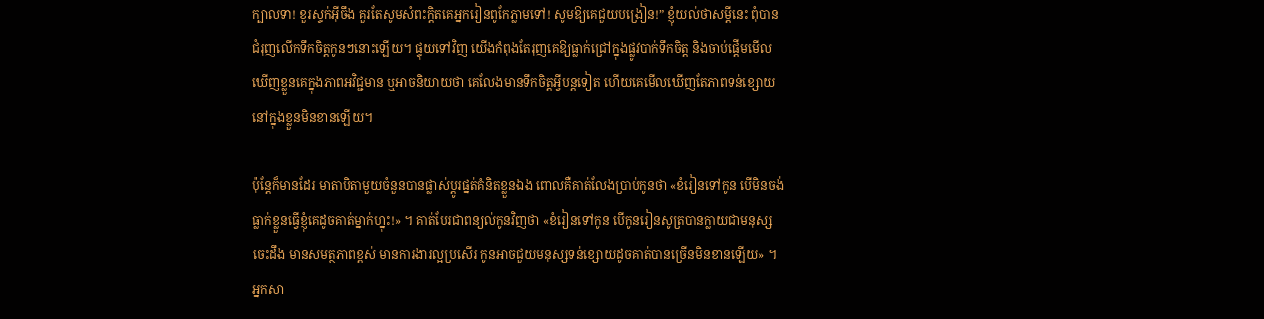ក្បាលទា! ខួរស្ទក់អ៊ីចឹង គួរតែសូមសំពះក្តិតគេអ្នករៀនពូកែភ្លាមទៅ! សូមឱ្យគេជួយបង្រៀន!” ខ្ញុំយល់ថាសម្តីនេះ ពុំបានជំរុញលើកទឹកចិត្តកូនៗនោះឡើយ។ ផ្ទុយទៅវិញ យើងកំពុងតែរុញគេឱ្យធ្លាក់ជ្រៅក្នុងផ្លូវបាក់ទឹកចិត្ត និងចាប់ផ្តើមមើលឃើញខ្លួនគេក្នុងភាពអវិជ្ជមាន ឬអាចនិយាយថា គេលែងមានទឹកចិត្តអ្វីបន្តទៀត ហើយគេមើលឃើញតែភាពទន់ខ្សោយនៅក្នុងខ្លួនមិនខានឡើយ។

ប៉ុន្តែក៏មានដែរ មាតាបិតាមួយចំនួនបានផ្លាស់ប្តូរផ្នត់គំនិតខ្លួនឯង ពោលគឺគាត់លែងប្រាប់កូនថា «ខំរៀនទៅកូន បើមិនចង់ធ្លាក់ខ្លួនធ្វើខ្ញុំគេដូចគាត់ម្នាក់ហ្នុះ!» ។ គាត់បែរជាពន្យល់កូនវិញថា «ខំរៀនទៅកូន បើកូនរៀនសូត្របានក្លាយជាមនុស្សចេះដឹង មានសមត្ថភាពខ្ពស់ មានការងារល្អប្រសើរ កូនអាចជួយមនុស្សទន់ខ្សោយដូចគាត់បានច្រើនមិនខានឡើយ» ។ អ្នកសា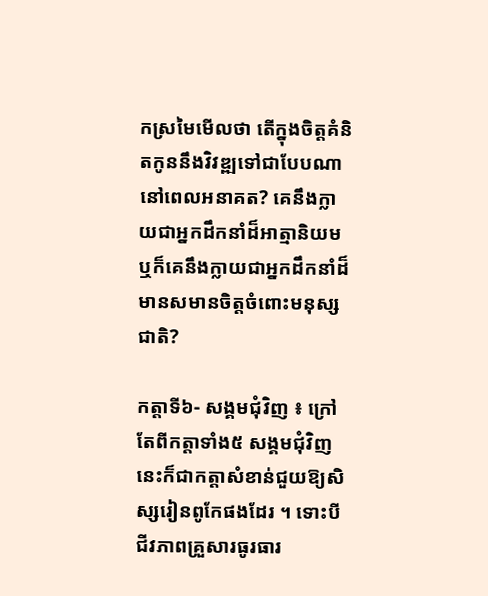កស្រមៃមើលថា តើក្នុងចិត្តគំនិតកូននឹងវិវឌ្ឍទៅជាបែបណានៅពេលអនាគត? គេនឹងក្លាយជាអ្នកដឹកនាំដ៏អាត្មានិយម ឬក៏គេនឹងក្លាយជាអ្នកដឹកនាំដ៏មានសមានចិត្តចំពោះមនុស្សជាតិ?

កត្តាទី៦- សង្គមជុំវិញ ៖ ក្រៅតែពីកត្តាទាំង៥ សង្គមជុំវិញនេះក៏ជាកត្តាសំខាន់ជួយឱ្យសិស្សរៀនពូកែផងដែរ ។ ទោះបីជីវភាពគ្រួសារធូរធារ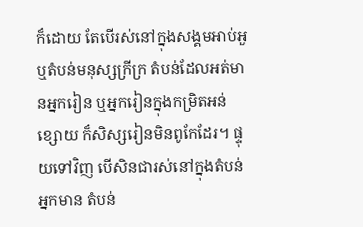ក៏ដោយ តែបើរស់នៅក្នុងសង្គមអាប់អួ ឬតំបន់មនុស្សក្រីក្រ តំបន់ដែលអត់មានអ្នករៀន ឬអ្នករៀនក្នុងកម្រិតអន់ខ្សោយ ក៏សិស្សរៀនមិនពូកែដែរ។ ផ្ទុយទៅវិញ បើសិនជារស់នៅក្នុងតំបន់អ្នកមាន តំបន់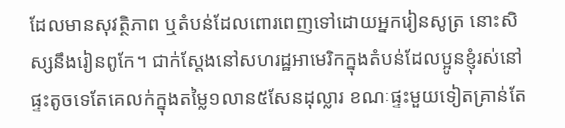ដែលមានសុវត្ថិភាព ឬតំបន់ដែលពោរពេញទៅដោយអ្នករៀនសូត្រ នោះសិស្សនឹងរៀនពូកែ។ ជាក់ស្ដែងនៅសហរដ្ឋអាមេរិកក្នុងតំបន់ដែលប្អូនខ្ញុំរស់នៅ ផ្ទះតូចទេតែគេលក់ក្នុងតម្លៃ១លាន៥សែនដុល្លារ ខណៈផ្ទះមួយទៀតគ្រាន់តែ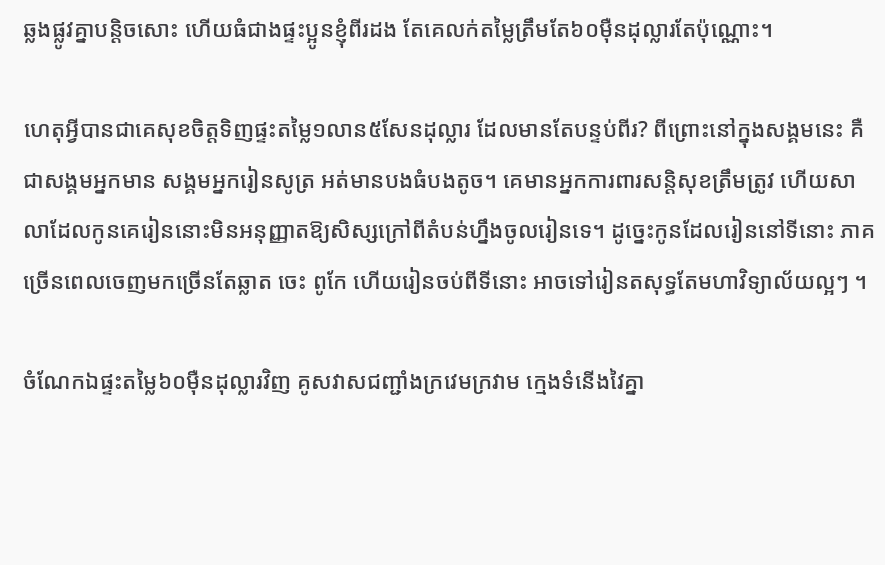ឆ្លងផ្លូវគ្នាបន្ដិចសោះ ហើយធំជាងផ្ទះប្អូនខ្ញុំពីរដង តែគេលក់តម្លៃត្រឹមតែ៦០ម៉ឺនដុល្លារតែប៉ុណ្ណោះ។

ហេតុអ្វីបានជាគេសុខចិត្តទិញផ្ទះតម្លៃ១លាន៥សែនដុល្លារ ដែលមានតែបន្ទប់ពីរ? ពីព្រោះនៅក្នុងសង្គមនេះ គឺជាសង្គមអ្នកមាន សង្គមអ្នករៀនសូត្រ អត់មានបងធំបងតូច។ គេមានអ្នកការពារសន្តិសុខត្រឹមត្រូវ ហើយសាលាដែលកូនគេរៀននោះមិនអនុញ្ញាតឱ្យសិស្សក្រៅពីតំបន់ហ្នឹងចូលរៀនទេ។ ដូច្នេះកូនដែលរៀននៅទីនោះ ភាគច្រើនពេលចេញមកច្រើនតែឆ្លាត ចេះ ពូកែ ហើយរៀនចប់ពីទីនោះ អាចទៅរៀនតសុទ្ធតែមហាវិទ្យាល័យល្អៗ ។

ចំណែកឯផ្ទះតម្លៃ៦០ម៉ឺនដុល្លារវិញ គូសវាសជញ្ជាំងក្រវេមក្រវាម ក្មេងទំនើងវៃគ្នា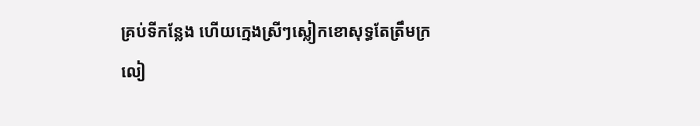គ្រប់ទីកន្លែង ហើយក្មេងស្រីៗស្លៀកខោសុទ្ធតែត្រឹមក្រលៀ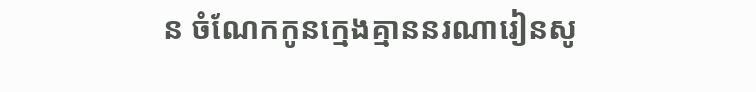ន ចំណែកកូនក្មេងគ្មាននរណារៀនសូ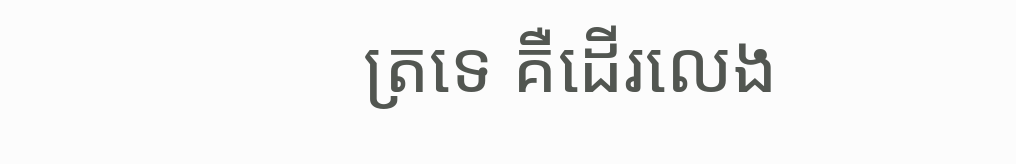ត្រទេ គឺដើរលេង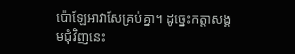ប៉ោឡែអាវាសែគ្រប់គ្នា។ ដូច្នេះកត្តាសង្គមជុំវិញនេះ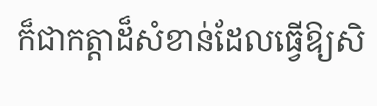ក៏ជាកត្តាដ៏សំខាន់ដែលធ្វើឱ្យសិ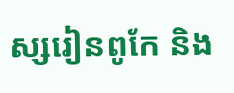ស្សរៀនពូកែ និង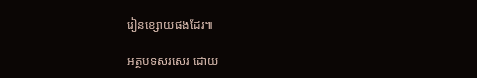រៀនខ្សោយផងដែរ៕

អត្ថបទសរសេរ ដោយ